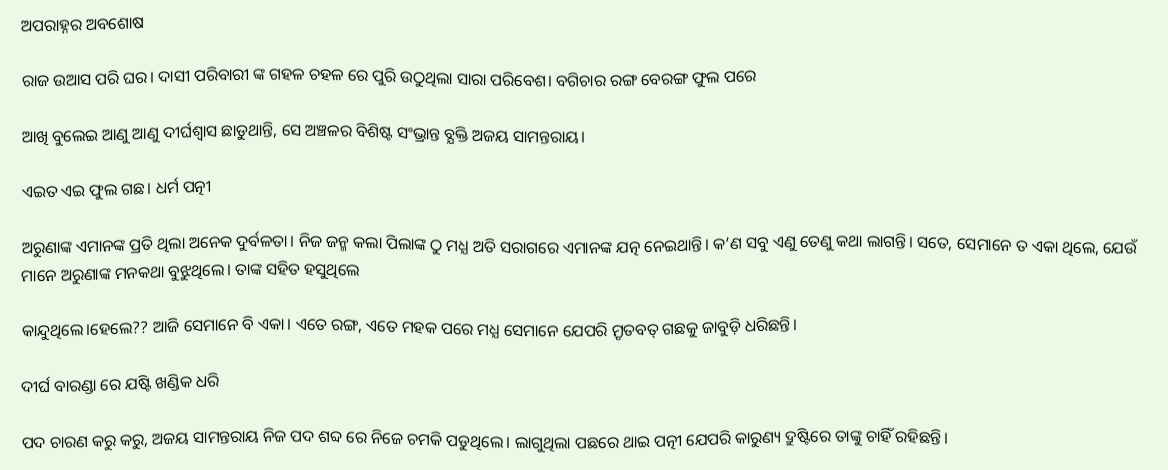ଅପରାହ୍ନର ଅବଶୋଷ

ରାଜ ଉଆସ ପରି ଘର। ଦାସୀ ପରିବାରୀ ଙ୍କ ଗହଳ ଚହଳ ରେ ପୁରି ଉଠୁଥିଲା ସାରା ପରିବେଶ। ବଗିଚାର ରଙ୍ଗ ବେରଙ୍ଗ ଫୁଲ ପରେ

ଆଖି ବୁଲେଇ ଆଣୁ ଆଣୁ ଦୀର୍ଘଶ୍ଵାସ ଛାଡୁଥାନ୍ତି, ସେ ଅଞ୍ଚଳର ବିଶିଷ୍ଟ ସଂଭ୍ରାନ୍ତ ବ୍ଯକ୍ତି ଅଜୟ ସାମନ୍ତରାୟ।

ଏଇତ ଏଇ ଫୁଲ ଗଛ। ଧର୍ମ ପତ୍ନୀ

ଅରୁଣାଙ୍କ ଏମାନଙ୍କ ପ୍ରତି ଥିଲା ଅନେକ ଦୁର୍ବଳତା। ନିଜ ଜନ୍ମ କଲା ପିଲାଙ୍କ ଠୁ ମଧ୍ଯ ଅତି ସରାଗରେ ଏମାନଙ୍କ ଯତ୍ନ ନେଇଥାନ୍ତି। କ’ଣ ସବୁ ଏଣୁ ତେଣୁ କଥା ଲାଗନ୍ତି। ସତେ, ସେମାନେ ତ ଏକା ଥିଲେ, ଯେଉଁ ମାନେ ଅରୁଣାଙ୍କ ମନକଥା ବୁଝୁଥିଲେ। ତାଙ୍କ ସହିତ ହସୁଥିଲେ

କାନ୍ଦୁଥିଲେ।ହେଲେ?? ଆଜି ସେମାନେ ବି ଏକା। ଏତେ ରଙ୍ଗ, ଏତେ ମହକ ପରେ ମଧ୍ଯ ସେମାନେ ଯେପରି ମ୍ରୃତବତ୍ ଗଛକୁ ଜାବୁଡ଼ି ଧରିଛନ୍ତି।

ଦୀର୍ଘ ବାରଣ୍ଡା ରେ ଯଷ୍ଟି ଖଣ୍ଡିକ ଧରି

ପଦ ଚାରଣ କରୁ କରୁ, ଅଜୟ ସାମନ୍ତରାୟ ନିଜ ପଦ ଶବ୍ଦ ରେ ନିଜେ ଚମକି ପଡୁଥିଲେ। ଲାଗୁଥିଲା ପଛରେ ଥାଇ ପତ୍ନୀ ଯେପରି କାରୁଣ୍ୟ ଦ୍ରୁଷ୍ଟିରେ ତାଙ୍କୁ ଚାହିଁ ରହିଛନ୍ତି।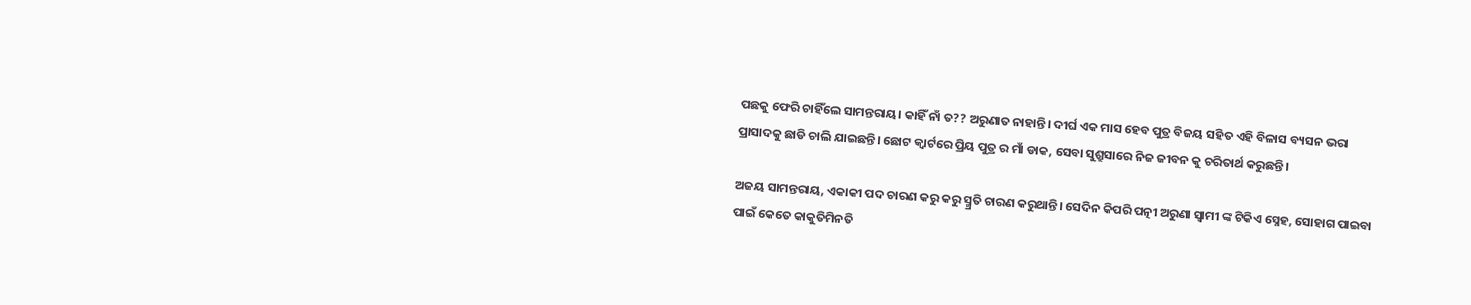ପଛକୁ ଫେରି ଚାହିଁଲେ ସାମନ୍ତରାୟ। କାହିଁ ନାଁ ତ?? ଅରୁଣାତ ନାହାନ୍ତି। ଦୀର୍ଘ ଏକ ମାସ ହେବ ପୁତ୍ର ବିଜୟ ସହିତ ଏହି ବିଳାସ ବ୍ୟସନ ଭରା ପ୍ରାସାଦକୁ ଛାଡି ଚାଲି ଯାଇଛନ୍ତି। ଛୋଟ କ୍ବାର୍ଟରେ ପ୍ରିୟ ପୁତ୍ର ର ମାଁ ଡାକ, ସେବା ସୁଶ୍ରୁସାରେ ନିଜ ଜୀବନ କୁ ଚରିତାର୍ଥ କରୁଛନ୍ତି।

ଅଜୟ ସାମନ୍ତରାୟ, ଏକାକୀ ପଦ ଚାରଣ କରୁ କରୁ ସ୍ମ୍ରତି ଚାରଣ କରୁଥାନ୍ତି। ସେଦିନ କିପରି ପତ୍ନୀ ଅରୁଣା ସ୍ବାମୀ ଙ୍କ ଟିକିଏ ସ୍ନେହ, ସୋହାଗ ପାଇବା ପାଇଁ କେତେ କାକୁତିମିନତି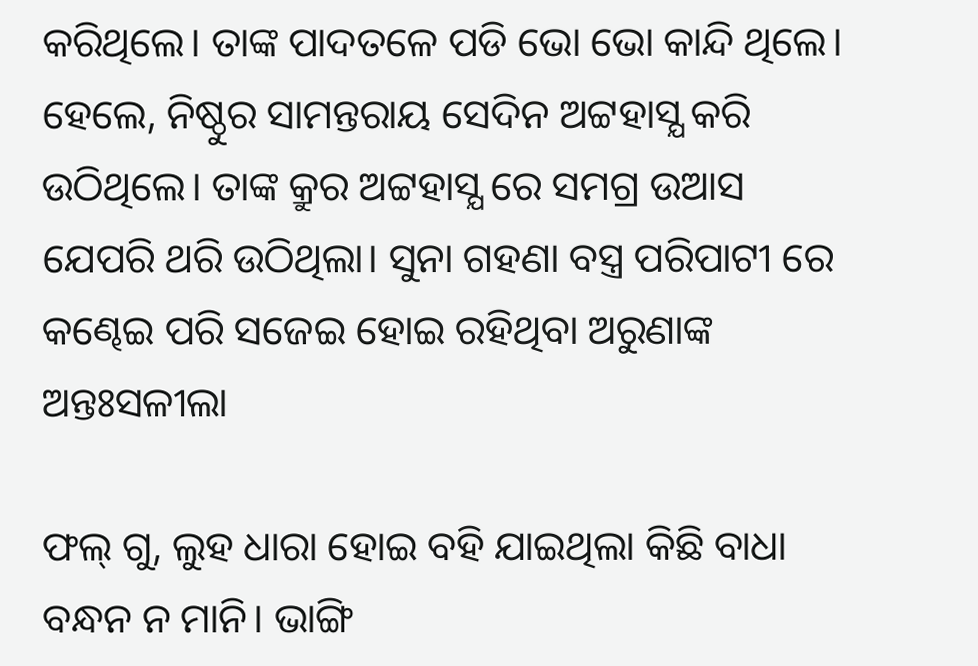କରିଥିଲେ। ତାଙ୍କ ପାଦତଳେ ପଡି ଭୋ ଭୋ କାନ୍ଦି ଥିଲେ। ହେଲେ, ନିଷ୍ଠୁର ସାମନ୍ତରାୟ ସେଦିନ ଅଟ୍ଟହାସ୍ଯ କରି ଉଠିଥିଲେ। ତାଙ୍କ କ୍ରୁର ଅଟ୍ଟହାସ୍ଯ ରେ ସମଗ୍ର ଉଆସ ଯେପରି ଥରି ଉଠିଥିଲା। ସୁନା ଗହଣା ବସ୍ତ୍ର ପରିପାଟୀ ରେ କଣ୍ଢେଇ ପରି ସଜେଇ ହୋଇ ରହିଥିବା ଅରୁଣାଙ୍କ ଅନ୍ତଃସଳୀଲା

ଫଲ୍ ଗୁ, ଲୁହ ଧାରା ହୋଇ ବହି ଯାଇଥିଲା କିଛି ବାଧା ବନ୍ଧନ ନ ମାନି। ଭାଙ୍ଗି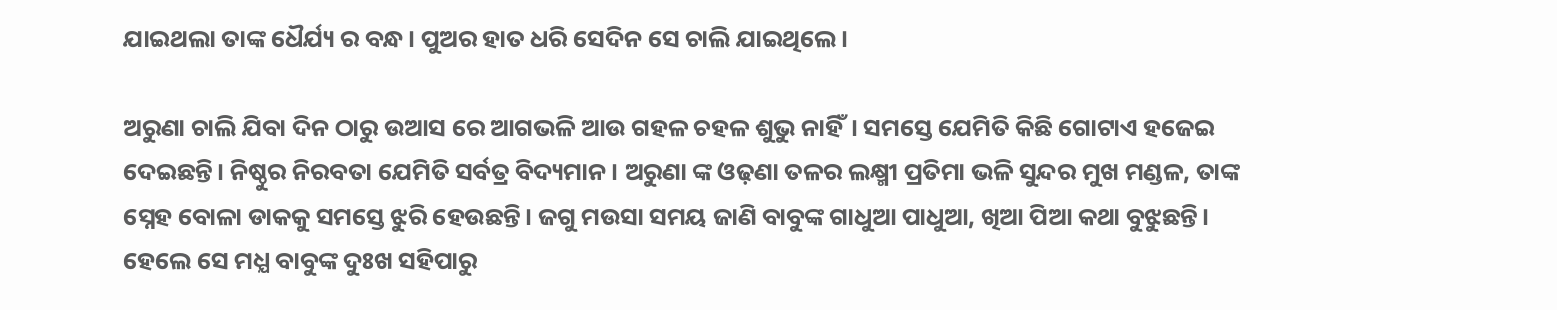ଯାଇଥଲା ତାଙ୍କ ଧୈର୍ଯ୍ୟ ର ବନ୍ଧ। ପୁଅର ହାତ ଧରି ସେଦିନ ସେ ଚାଲି ଯାଇଥିଲେ।

ଅରୁଣା ଚାଲି ଯିବା ଦିନ ଠାରୁ ଉଆସ ରେ ଆଗଭଳି ଆଉ ଗହଳ ଚହଳ ଶୁଭୁ ନାହିଁ। ସମସ୍ତେ ଯେମିତି କିଛି ଗୋଟାଏ ହଜେଇ ଦେଇଛନ୍ତି। ନିଷ୍ଠୁର ନିରବତା ଯେମିତି ସର୍ବତ୍ର ବିଦ୍ୟମାନ। ଅରୁଣା ଙ୍କ ଓଢ଼ଣା ତଳର ଲକ୍ଷ୍ମୀ ପ୍ରତିମା ଭଳି ସୁନ୍ଦର ମୁଖ ମଣ୍ଡଳ, ତାଙ୍କ ସ୍ନେହ ବୋଳା ଡାକକୁ ସମସ୍ତେ ଝୁରି ହେଉଛନ୍ତି। ଜଗୁ ମଉସା ସମୟ ଜାଣି ବାବୁଙ୍କ ଗାଧୁଆ ପାଧୁଆ, ଖିଆ ପିଆ କଥା ବୁଝୁଛନ୍ତି। ହେଲେ ସେ ମଧ୍ଯ ବାବୁଙ୍କ ଦୁଃଖ ସହିପାରୁ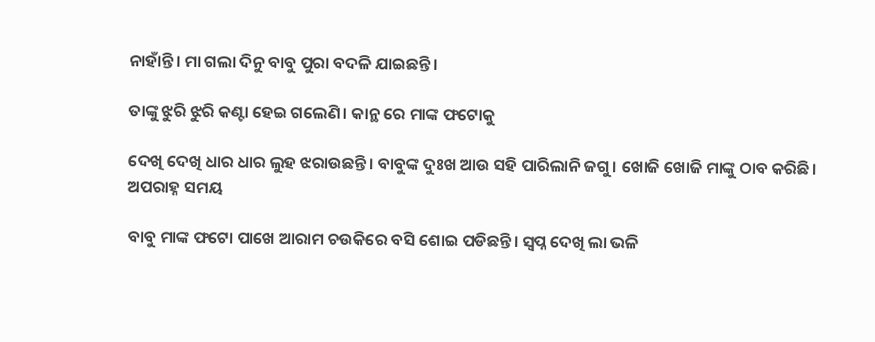ନାହାଁନ୍ତି। ମା ଗଲା ଦିନୁ ବାବୁ ପୁରା ବଦଳି ଯାଇଛନ୍ତି।

ତାଙ୍କୁ ଝୁରି ଝୁରି କଣ୍ଟା ହେଇ ଗଲେଣି। କାନ୍ଥ ରେ ମାଙ୍କ ଫଟୋକୁ

ଦେଖି ଦେଖି ଧାର ଧାର ଲୁହ ଝରାଉଛନ୍ତି। ବାବୁଙ୍କ ଦୁଃଖ ଆଉ ସହି ପାରିଲାନି ଜଗୁ। ଖୋଜି ଖୋଜି ମାଙ୍କୁ ଠାବ କରିଛି। ଅପରାହ୍ନ ସମୟ

ବାବୁ ମାଙ୍କ ଫଟୋ ପାଖେ ଆରାମ ଚଉକିରେ ବସି ଶୋଇ ପଡିଛନ୍ତି। ସ୍ବପ୍ନ ଦେଖି ଲା ଭଳି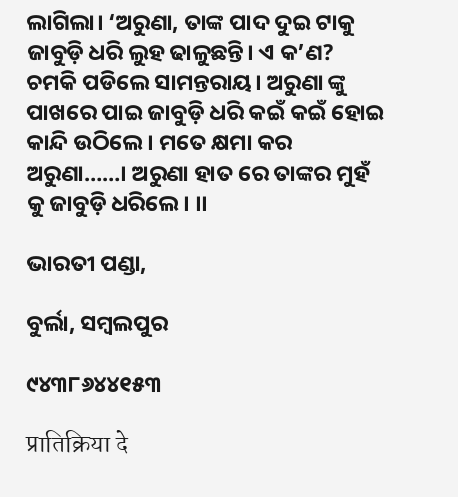ଲାଗିଲା। ‘ଅରୁଣା, ତାଙ୍କ ପାଦ ଦୁଇ ଟାକୁ ଜାବୁଡ଼ି ଧରି ଲୁହ ଢାଳୁଛନ୍ତି। ଏ କ’ଣ? ଚମକି ପଡିଲେ ସାମନ୍ତରାୟ। ଅରୁଣା ଙ୍କୁ ପାଖରେ ପାଇ ଜାବୁଡ଼ି ଧରି କଇଁ କଇଁ ହୋଇ କାନ୍ଦି ଉଠିଲେ। ମତେ କ୍ଷମା କର ଅରୁଣା……। ଅରୁଣା ହାତ ରେ ତାଙ୍କର ମୁହଁ କୁ ଜାବୁଡ଼ି ଧରିଲେ। ।।

ଭାରତୀ ପଣ୍ଡା,

ବୁର୍ଲା, ସମ୍ବଲପୁର

୯୪୩୮୬୪୪୧୫୩

प्रातिक्रिया दे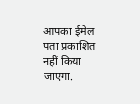आपका ईमेल पता प्रकाशित नहीं किया जाएगा.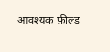आवश्यक फ़ील्ड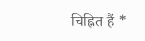चिह्नित हैं *